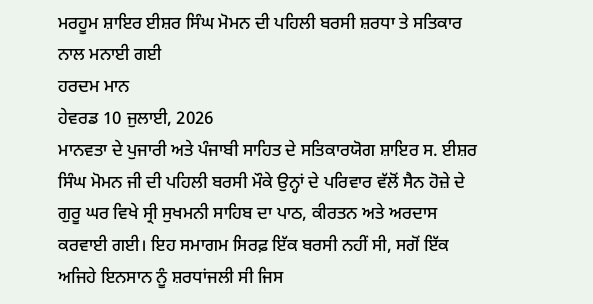ਮਰਹੂਮ ਸ਼ਾਇਰ ਈਸ਼ਰ ਸਿੰਘ ਮੋਮਨ ਦੀ ਪਹਿਲੀ ਬਰਸੀ ਸ਼ਰਧਾ ਤੇ ਸਤਿਕਾਰ ਨਾਲ ਮਨਾਈ ਗਈ
ਹਰਦਮ ਮਾਨ
ਹੇਵਰਡ 10 ਜੁਲਾਈ, 2026
ਮਾਨਵਤਾ ਦੇ ਪੁਜਾਰੀ ਅਤੇ ਪੰਜਾਬੀ ਸਾਹਿਤ ਦੇ ਸਤਿਕਾਰਯੋਗ ਸ਼ਾਇਰ ਸ. ਈਸ਼ਰ ਸਿੰਘ ਮੋਮਨ ਜੀ ਦੀ ਪਹਿਲੀ ਬਰਸੀ ਮੌਕੇ ਉਨ੍ਹਾਂ ਦੇ ਪਰਿਵਾਰ ਵੱਲੋਂ ਸੈਨ ਹੋਜ਼ੇ ਦੇ ਗੁਰੂ ਘਰ ਵਿਖੇ ਸ੍ਰੀ ਸੁਖਮਨੀ ਸਾਹਿਬ ਦਾ ਪਾਠ, ਕੀਰਤਨ ਅਤੇ ਅਰਦਾਸ ਕਰਵਾਈ ਗਈ। ਇਹ ਸਮਾਗਮ ਸਿਰਫ਼ ਇੱਕ ਬਰਸੀ ਨਹੀਂ ਸੀ, ਸਗੋਂ ਇੱਕ ਅਜਿਹੇ ਇਨਸਾਨ ਨੂੰ ਸ਼ਰਧਾਂਜਲੀ ਸੀ ਜਿਸ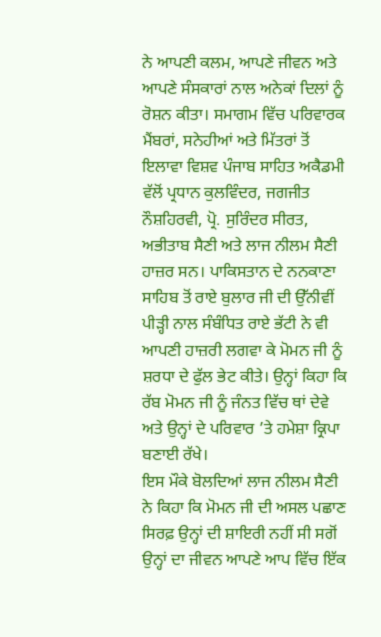ਨੇ ਆਪਣੀ ਕਲਮ, ਆਪਣੇ ਜੀਵਨ ਅਤੇ ਆਪਣੇ ਸੰਸਕਾਰਾਂ ਨਾਲ ਅਨੇਕਾਂ ਦਿਲਾਂ ਨੂੰ ਰੋਸ਼ਨ ਕੀਤਾ। ਸਮਾਗਮ ਵਿੱਚ ਪਰਿਵਾਰਕ ਮੈਂਬਰਾਂ, ਸਨੇਹੀਆਂ ਅਤੇ ਮਿੱਤਰਾਂ ਤੋਂ ਇਲਾਵਾ ਵਿਸ਼ਵ ਪੰਜਾਬ ਸਾਹਿਤ ਅਕੈਡਮੀ ਵੱਲੋਂ ਪ੍ਰਧਾਨ ਕੁਲਵਿੰਦਰ, ਜਗਜੀਤ ਨੌਸ਼ਹਿਰਵੀ, ਪ੍ਰੋ. ਸੁਰਿੰਦਰ ਸੀਰਤ, ਅਭੀਤਾਬ ਸੈਣੀ ਅਤੇ ਲਾਜ ਨੀਲਮ ਸੈਣੀ ਹਾਜ਼ਰ ਸਨ। ਪਾਕਿਸਤਾਨ ਦੇ ਨਨਕਾਣਾ ਸਾਹਿਬ ਤੋਂ ਰਾਏ ਬੁਲਾਰ ਜੀ ਦੀ ਉੱਨੀਵੀਂ ਪੀੜ੍ਹੀ ਨਾਲ ਸੰਬੰਧਿਤ ਰਾਏ ਭੱਟੀ ਨੇ ਵੀ ਆਪਣੀ ਹਾਜ਼ਰੀ ਲਗਵਾ ਕੇ ਮੋਮਨ ਜੀ ਨੂੰ ਸ਼ਰਧਾ ਦੇ ਫੁੱਲ ਭੇਟ ਕੀਤੇ। ਉਨ੍ਹਾਂ ਕਿਹਾ ਕਿ ਰੱਬ ਮੋਮਨ ਜੀ ਨੂੰ ਜੰਨਤ ਵਿੱਚ ਥਾਂ ਦੇਵੇ ਅਤੇ ਉਨ੍ਹਾਂ ਦੇ ਪਰਿਵਾਰ ’ਤੇ ਹਮੇਸ਼ਾ ਕ੍ਰਿਪਾ ਬਣਾਈ ਰੱਖੇ।
ਇਸ ਮੌਕੇ ਬੋਲਦਿਆਂ ਲਾਜ ਨੀਲਮ ਸੈਣੀ ਨੇ ਕਿਹਾ ਕਿ ਮੋਮਨ ਜੀ ਦੀ ਅਸਲ ਪਛਾਣ ਸਿਰਫ਼ ਉਨ੍ਹਾਂ ਦੀ ਸ਼ਾਇਰੀ ਨਹੀਂ ਸੀ ਸਗੋਂ ਉਨ੍ਹਾਂ ਦਾ ਜੀਵਨ ਆਪਣੇ ਆਪ ਵਿੱਚ ਇੱਕ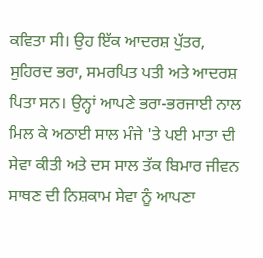ਕਵਿਤਾ ਸੀ। ਉਹ ਇੱਕ ਆਦਰਸ਼ ਪੁੱਤਰ, ਸੁਹਿਰਦ ਭਰਾ, ਸਮਰਪਿਤ ਪਤੀ ਅਤੇ ਆਦਰਸ਼ ਪਿਤਾ ਸਨ। ਉਨ੍ਹਾਂ ਆਪਣੇ ਭਰਾ-ਭਰਜਾਈ ਨਾਲ ਮਿਲ ਕੇ ਅਠਾਈ ਸਾਲ ਮੰਜੇ 'ਤੇ ਪਈ ਮਾਤਾ ਦੀ ਸੇਵਾ ਕੀਤੀ ਅਤੇ ਦਸ ਸਾਲ ਤੱਕ ਬਿਮਾਰ ਜੀਵਨ ਸਾਥਣ ਦੀ ਨਿਸ਼ਕਾਮ ਸੇਵਾ ਨੂੰ ਆਪਣਾ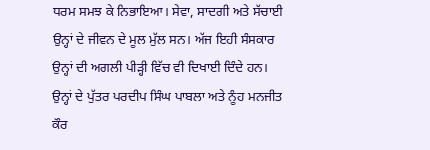ਧਰਮ ਸਮਝ ਕੇ ਨਿਭਾਇਆ। ਸੇਵਾ, ਸਾਦਗੀ ਅਤੇ ਸੱਚਾਈ ਉਨ੍ਹਾਂ ਦੇ ਜੀਵਨ ਦੇ ਮੂਲ ਮੁੱਲ ਸਨ। ਅੱਜ ਇਹੀ ਸੰਸਕਾਰ ਉਨ੍ਹਾਂ ਦੀ ਅਗਲੀ ਪੀੜ੍ਹੀ ਵਿੱਚ ਵੀ ਦਿਖਾਈ ਦਿੰਦੇ ਹਨ। ਉਨ੍ਹਾਂ ਦੇ ਪੁੱਤਰ ਪਰਦੀਪ ਸਿੰਘ ਪਾਬਲਾ ਅਤੇ ਨੂੰਹ ਮਨਜੀਤ ਕੌਰ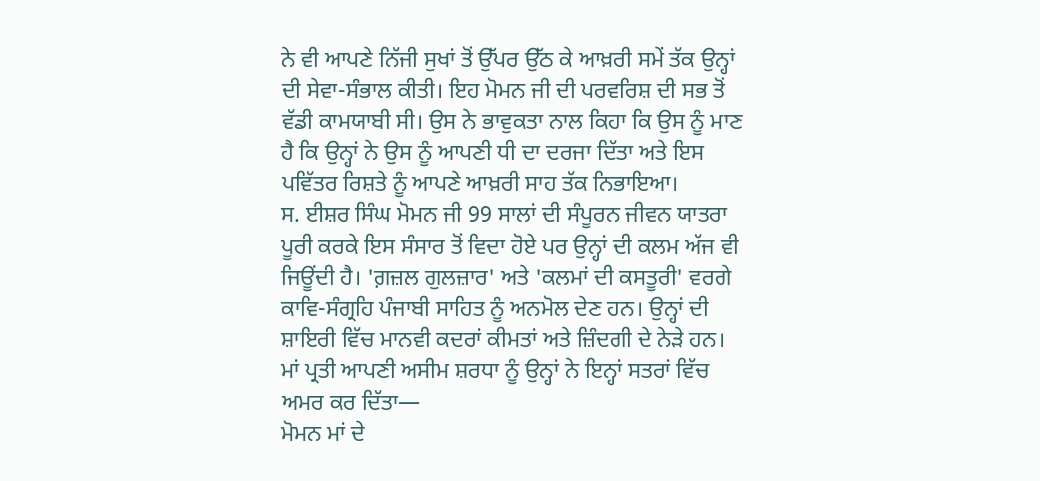ਨੇ ਵੀ ਆਪਣੇ ਨਿੱਜੀ ਸੁਖਾਂ ਤੋਂ ਉੱਪਰ ਉੱਠ ਕੇ ਆਖ਼ਰੀ ਸਮੇਂ ਤੱਕ ਉਨ੍ਹਾਂ ਦੀ ਸੇਵਾ-ਸੰਭਾਲ ਕੀਤੀ। ਇਹ ਮੋਮਨ ਜੀ ਦੀ ਪਰਵਰਿਸ਼ ਦੀ ਸਭ ਤੋਂ ਵੱਡੀ ਕਾਮਯਾਬੀ ਸੀ। ਉਸ ਨੇ ਭਾਵੁਕਤਾ ਨਾਲ ਕਿਹਾ ਕਿ ਉਸ ਨੂੰ ਮਾਣ ਹੈ ਕਿ ਉਨ੍ਹਾਂ ਨੇ ਉਸ ਨੂੰ ਆਪਣੀ ਧੀ ਦਾ ਦਰਜਾ ਦਿੱਤਾ ਅਤੇ ਇਸ ਪਵਿੱਤਰ ਰਿਸ਼ਤੇ ਨੂੰ ਆਪਣੇ ਆਖ਼ਰੀ ਸਾਹ ਤੱਕ ਨਿਭਾਇਆ।
ਸ. ਈਸ਼ਰ ਸਿੰਘ ਮੋਮਨ ਜੀ 99 ਸਾਲਾਂ ਦੀ ਸੰਪੂਰਨ ਜੀਵਨ ਯਾਤਰਾ ਪੂਰੀ ਕਰਕੇ ਇਸ ਸੰਸਾਰ ਤੋਂ ਵਿਦਾ ਹੋਏ ਪਰ ਉਨ੍ਹਾਂ ਦੀ ਕਲਮ ਅੱਜ ਵੀ ਜਿਊਂਦੀ ਹੈ। 'ਗ਼ਜ਼ਲ ਗੁਲਜ਼ਾਰ' ਅਤੇ 'ਕਲਮਾਂ ਦੀ ਕਸਤੂਰੀ' ਵਰਗੇ ਕਾਵਿ-ਸੰਗ੍ਰਹਿ ਪੰਜਾਬੀ ਸਾਹਿਤ ਨੂੰ ਅਨਮੋਲ ਦੇਣ ਹਨ। ਉਨ੍ਹਾਂ ਦੀ ਸ਼ਾਇਰੀ ਵਿੱਚ ਮਾਨਵੀ ਕਦਰਾਂ ਕੀਮਤਾਂ ਅਤੇ ਜ਼ਿੰਦਗੀ ਦੇ ਨੇੜੇ ਹਨ। ਮਾਂ ਪ੍ਰਤੀ ਆਪਣੀ ਅਸੀਮ ਸ਼ਰਧਾ ਨੂੰ ਉਨ੍ਹਾਂ ਨੇ ਇਨ੍ਹਾਂ ਸਤਰਾਂ ਵਿੱਚ ਅਮਰ ਕਰ ਦਿੱਤਾ—
ਮੋਮਨ ਮਾਂ ਦੇ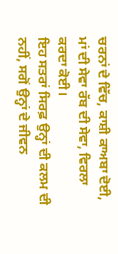ਚਰਨਾਂ ਦੇ ਵਿੱਚ, ਕਾਸ਼ੀ ਕਾਅਬਾ ਦੋਈ,
ਮਾਂ ਦੀ ਸੇਵਾ ਰੱਬ ਦੀ ਸੇਵਾ, ਵਿਰਲਾ ਕਰਦਾ ਕੋਈ।
ਇਹ ਸਤਰਾਂ ਸਿਰਫ਼ ਉਨ੍ਹਾਂ ਦੀ ਕਲਮ ਦੀ ਨਹੀਂ, ਸਗੋਂ ਉਨ੍ਹਾਂ ਦੇ ਜੀਵਨ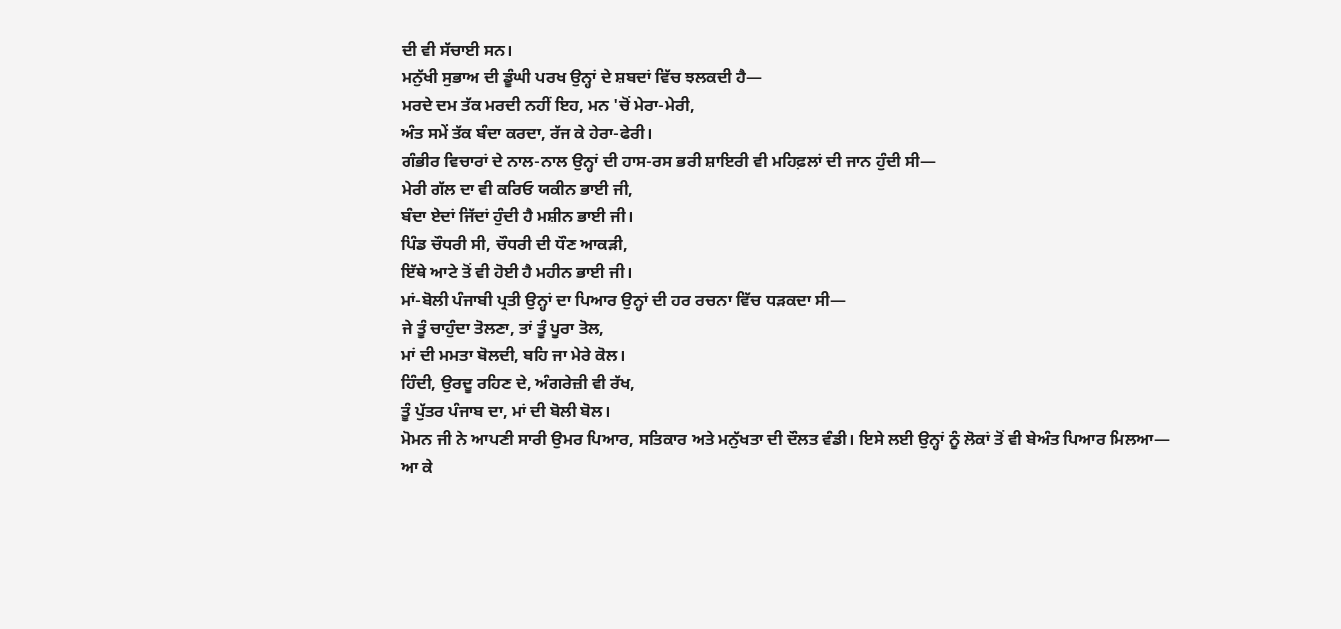ਦੀ ਵੀ ਸੱਚਾਈ ਸਨ।
ਮਨੁੱਖੀ ਸੁਭਾਅ ਦੀ ਡੂੰਘੀ ਪਰਖ ਉਨ੍ਹਾਂ ਦੇ ਸ਼ਬਦਾਂ ਵਿੱਚ ਝਲਕਦੀ ਹੈ—
ਮਰਦੇ ਦਮ ਤੱਕ ਮਰਦੀ ਨਹੀਂ ਇਹ, ਮਨ 'ਚੋਂ ਮੇਰਾ-ਮੇਰੀ,
ਅੰਤ ਸਮੇਂ ਤੱਕ ਬੰਦਾ ਕਰਦਾ, ਰੱਜ ਕੇ ਹੇਰਾ-ਫੇਰੀ।
ਗੰਭੀਰ ਵਿਚਾਰਾਂ ਦੇ ਨਾਲ-ਨਾਲ ਉਨ੍ਹਾਂ ਦੀ ਹਾਸ-ਰਸ ਭਰੀ ਸ਼ਾਇਰੀ ਵੀ ਮਹਿਫ਼ਲਾਂ ਦੀ ਜਾਨ ਹੁੰਦੀ ਸੀ—
ਮੇਰੀ ਗੱਲ ਦਾ ਵੀ ਕਰਿਓ ਯਕੀਨ ਭਾਈ ਜੀ,
ਬੰਦਾ ਏਦਾਂ ਜਿੱਦਾਂ ਹੁੰਦੀ ਹੈ ਮਸ਼ੀਨ ਭਾਈ ਜੀ।
ਪਿੰਡ ਚੌਧਰੀ ਸੀ, ਚੌਧਰੀ ਦੀ ਧੌਣ ਆਕੜੀ,
ਇੱਥੇ ਆਟੇ ਤੋਂ ਵੀ ਹੋਈ ਹੈ ਮਹੀਨ ਭਾਈ ਜੀ।
ਮਾਂ-ਬੋਲੀ ਪੰਜਾਬੀ ਪ੍ਰਤੀ ਉਨ੍ਹਾਂ ਦਾ ਪਿਆਰ ਉਨ੍ਹਾਂ ਦੀ ਹਰ ਰਚਨਾ ਵਿੱਚ ਧੜਕਦਾ ਸੀ—
ਜੇ ਤੂੰ ਚਾਹੁੰਦਾ ਤੋਲਣਾ, ਤਾਂ ਤੂੰ ਪੂਰਾ ਤੋਲ,
ਮਾਂ ਦੀ ਮਮਤਾ ਬੋਲਦੀ, ਬਹਿ ਜਾ ਮੇਰੇ ਕੋਲ।
ਹਿੰਦੀ, ਉਰਦੂ ਰਹਿਣ ਦੇ, ਅੰਗਰੇਜ਼ੀ ਵੀ ਰੱਖ,
ਤੂੰ ਪੁੱਤਰ ਪੰਜਾਬ ਦਾ, ਮਾਂ ਦੀ ਬੋਲੀ ਬੋਲ।
ਮੋਮਨ ਜੀ ਨੇ ਆਪਣੀ ਸਾਰੀ ਉਮਰ ਪਿਆਰ, ਸਤਿਕਾਰ ਅਤੇ ਮਨੁੱਖਤਾ ਦੀ ਦੌਲਤ ਵੰਡੀ। ਇਸੇ ਲਈ ਉਨ੍ਹਾਂ ਨੂੰ ਲੋਕਾਂ ਤੋਂ ਵੀ ਬੇਅੰਤ ਪਿਆਰ ਮਿਲਆ—
ਆ ਕੇ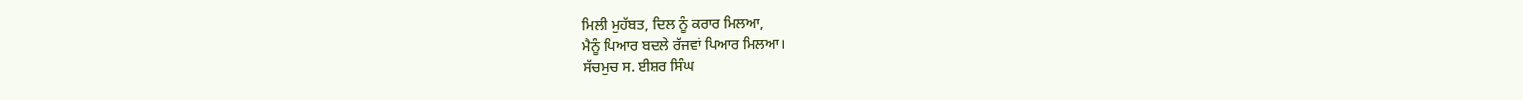ਮਿਲੀ ਮੁਹੱਬਤ, ਦਿਲ ਨੂੰ ਕਰਾਰ ਮਿਲਆ,
ਮੈਨੂੰ ਪਿਆਰ ਬਦਲੇ ਰੱਜਵਾਂ ਪਿਆਰ ਮਿਲਆ।
ਸੱਚਮੁਚ ਸ. ਈਸ਼ਰ ਸਿੰਘ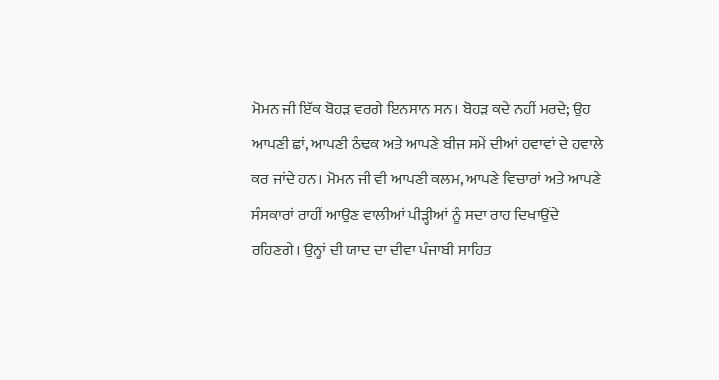ਮੋਮਨ ਜੀ ਇੱਕ ਬੋਹੜ ਵਰਗੇ ਇਨਸਾਨ ਸਨ। ਬੋਹੜ ਕਦੇ ਨਹੀਂ ਮਰਦੇ; ਉਹ ਆਪਣੀ ਛਾਂ, ਆਪਣੀ ਠੰਢਕ ਅਤੇ ਆਪਣੇ ਬੀਜ ਸਮੇਂ ਦੀਆਂ ਹਵਾਵਾਂ ਦੇ ਹਵਾਲੇ ਕਰ ਜਾਂਦੇ ਹਨ। ਮੋਮਨ ਜੀ ਵੀ ਆਪਣੀ ਕਲਮ, ਆਪਣੇ ਵਿਚਾਰਾਂ ਅਤੇ ਆਪਣੇ ਸੰਸਕਾਰਾਂ ਰਾਹੀਂ ਆਉਣ ਵਾਲੀਆਂ ਪੀੜ੍ਹੀਆਂ ਨੂੰ ਸਦਾ ਰਾਹ ਦਿਖਾਉਂਦੇ ਰਹਿਣਗੇ। ਉਨ੍ਹਾਂ ਦੀ ਯਾਦ ਦਾ ਦੀਵਾ ਪੰਜਾਬੀ ਸਾਹਿਤ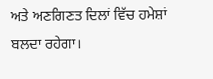ਅਤੇ ਅਣਗਿਣਤ ਦਿਲਾਂ ਵਿੱਚ ਹਮੇਸ਼ਾਂ ਬਲਦਾ ਰਹੇਗਾ।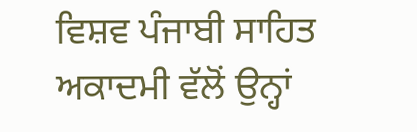ਵਿਸ਼ਵ ਪੰਜਾਬੀ ਸਾਹਿਤ ਅਕਾਦਮੀ ਵੱਲੋਂ ਉਨ੍ਹਾਂ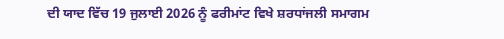ਦੀ ਯਾਦ ਵਿੱਚ 19 ਜੁਲਾਈ 2026 ਨੂੰ ਫਰੀਮਾਂਟ ਵਿਖੇ ਸ਼ਰਧਾਂਜਲੀ ਸਮਾਗਮ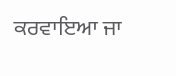ਕਰਵਾਇਆ ਜਾ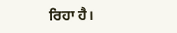ਰਿਹਾ ਹੈ।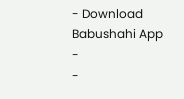- Download Babushahi App
-
-